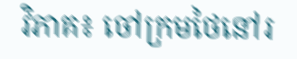វិភាគ៖ ចៅក្រមថៃនៅរ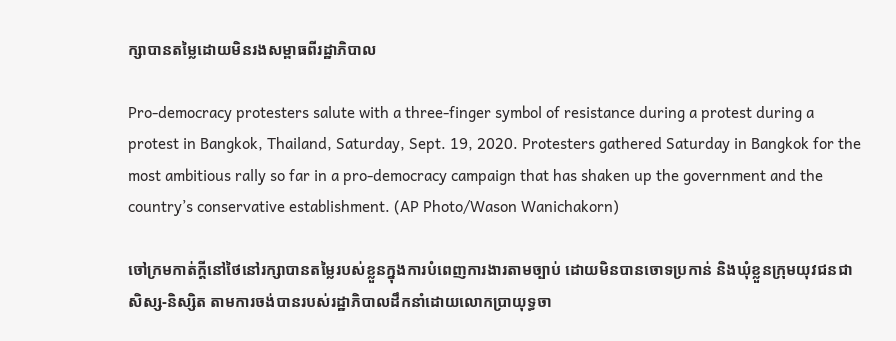ក្សាបានតម្លៃដោយមិនរងសម្ពាធពីរដ្ឋាភិបាល

Pro-democracy protesters salute with a three-finger symbol of resistance during a protest during a protest in Bangkok, Thailand, Saturday, Sept. 19, 2020. Protesters gathered Saturday in Bangkok for the most ambitious rally so far in a pro-democracy campaign that has shaken up the government and the country’s conservative establishment. (AP Photo/Wason Wanichakorn)

ចៅក្រមកាត់ក្តីនៅថៃនៅរក្សាបានតម្លៃរបស់ខ្លួនក្នុងការបំពេញការងារតាមច្បាប់ ដោយមិនបានចោទប្រកាន់ និងឃុំខ្លួនក្រុមយុវជនជាសិស្ស-និស្សិត តាមការចង់បានរបស់រដ្ឋាភិបាលដឹកនាំដោយលោកប្រាយុទ្ធចា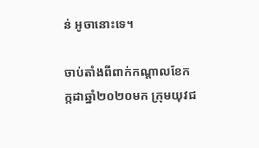ន់ អូចានោះទេ។

ចាប់តាំងពីពាក់កណ្តាលខែកក្កដាឆ្នាំ២០២០មក ក្រុមយុវជ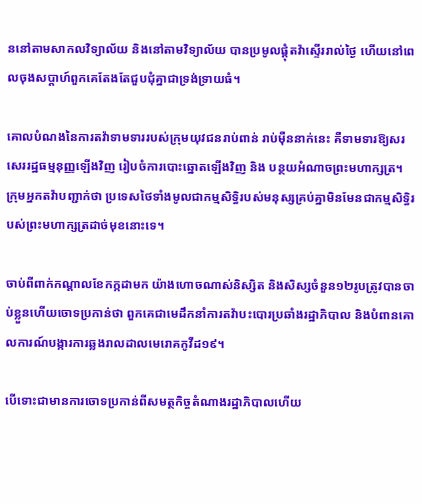ននៅតាមសាកលវិទ្យាល័យ និងនៅតាមវិទ្យាល័យ បានប្រមូលផ្តុំតវ៉ាស្ទើររាល់ថ្ងៃ ហើយនៅពេលចុងសប្តាហ៍ពួកគេតែងតែជួបជុំគ្នាជាទ្រង់ទ្រាយធំ។

គោលបំណងនៃការតវ៉ាទាមទាររបស់ក្រុមយុវជនរាប់ពាន់ រាប់ម៉ឺននាក់នេះ គឺទាមទារឱ្យសរសេររដ្ឋធម្មនុញ្ញឡើងវិញ រៀបចំការបោះឆ្នោតឡើងវិញ និង បន្ថយអំណាចព្រះមហាក្សត្រ។ ក្រុមអ្នកតវ៉ាបញ្ជាក់ថា ប្រទេសថៃទាំងមូលជាកម្មសិទ្ធិរបស់មនុស្សគ្រប់គ្នាមិនមែនជាកម្មសិទ្ធិរបស់ព្រះមហាក្សត្រដាច់មុខនោះទេ។

ចាប់ពីពាក់កណ្តាលខែកក្កដាមក យ៉ាងហោចណាស់និស្សិត និងសិស្សចំនួន១២រូបត្រូវបានចាប់ខ្លួនហើយចោទប្រកាន់ថា ពួកគេជាមេដឹកនាំការតវ៉ាបះបោរប្រឆាំងរដ្ឋាភិបាល និងបំពានគោលការណ៍បង្ការការឆ្លងរាលដាលមេរោគកូវីដ១៩។

បើទោះជាមានការចោទប្រកាន់ពីសមត្ថកិច្ចតំណាងរដ្ឋាភិបាលហើយ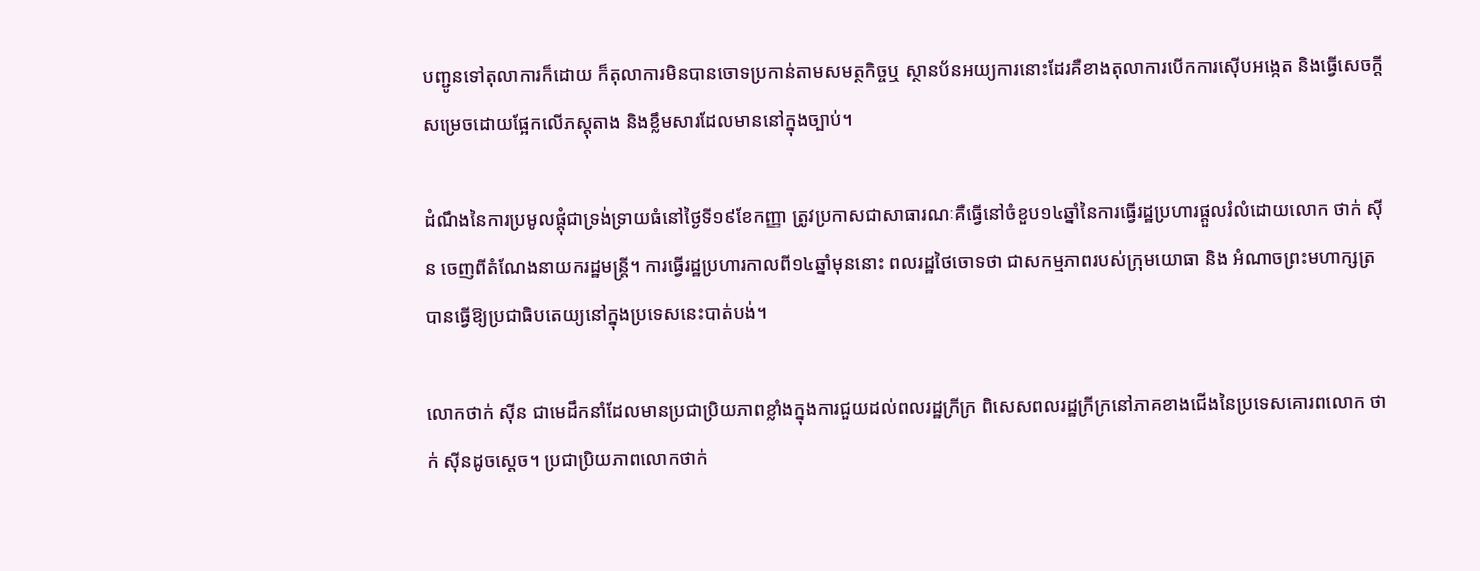បញ្ជូនទៅតុលាការក៏ដោយ ក៏តុលាការមិនបានចោទប្រកាន់តាមសមត្ថកិច្ចឬ ស្ថានប័នអយ្យការនោះដែរគឺខាងតុលាការបើកការស៊ើបអង្កេត និងធ្វើសេចក្តីសម្រេចដោយផ្អែកលើភស្តុតាង និងខ្លឹមសារដែលមាននៅក្នុងច្បាប់។

ដំណឹងនៃការប្រមូលផ្តុំជាទ្រង់ទ្រាយធំនៅថ្ងៃទី១៩ខែកញ្ញា ត្រូវប្រកាសជាសាធារណៈគឺធ្វើនៅចំខួប១៤ឆ្នាំនៃការធ្វើរដ្ឋប្រហារផ្តួលរំលំដោយលោក ថាក់ ស៊ីន ចេញពីតំណែងនាយករដ្ឋមន្ត្រី។ ការធ្វើរដ្ឋប្រហារកាលពី១៤ឆ្នាំមុននោះ ពលរដ្ឋថៃចោទថា ជាសកម្មភាពរបស់ក្រុមយោធា និង អំណាចព្រះមហាក្សត្រ បានធ្វើឱ្យប្រជាធិបតេយ្យនៅក្នុងប្រទេសនេះបាត់បង់។

លោកថាក់ ស៊ីន ជាមេដឹកនាំដែលមានប្រជាប្រិយភាពខ្លាំងក្នុងការជួយដល់ពលរដ្ឋក្រីក្រ ពិសេសពលរដ្ឋក្រីក្រនៅភាគខាងជើងនៃប្រទេសគោរពលោក ថាក់ ស៊ីនដូចស្តេច។ ប្រជាប្រិយភាពលោកថាក់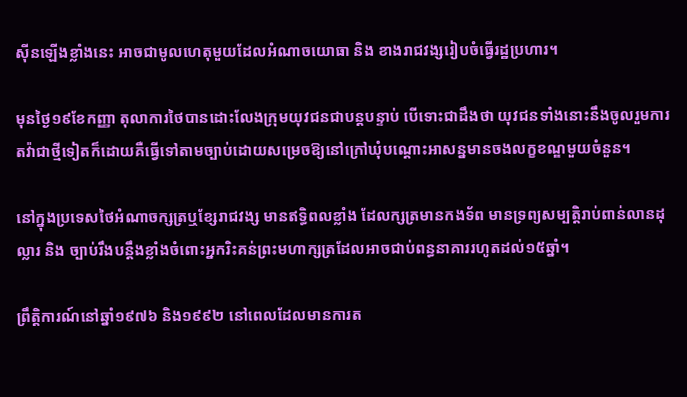ស៊ីនឡើងខ្លាំងនេះ អាចជាមូលហេតុមួយដែលអំណាចយោធា និង ខាងរាជវង្សរៀបចំធ្វើរដ្ឋប្រហារ។

មុនថ្ងៃ១៩ខែកញ្ញា តុលាការថៃបានដោះលែងក្រុមយុវជនជាបន្តបន្ទាប់ បើទោះជាដឹងថា យុវជនទាំងនោះនឹងចូលរួមការតវ៉ាជាថ្មីទៀតក៏ដោយគឺធ្វើទៅតាមច្បាប់ដោយសម្រេចឱ្យនៅក្រៅឃុំបណ្តោះអាសន្នមានចងលក្ខខណ្ឌមួយចំនួន។

នៅក្នុងប្រទេសថៃអំណាចក្សត្រឬខ្សែរាជវង្ស មានឥទ្ធិពលខ្លាំង ដែលក្សត្រមានកងទ័ព មានទ្រព្យសម្បត្តិរាប់ពាន់លានដុល្លារ និង ច្បាប់រឹងបន្តឹងខ្លាំងចំពោះអ្នករិះគន់ព្រះមហាក្សត្រដែលអាចជាប់ពន្ធនាគាររហូតដល់១៥ឆ្នាំ។

ព្រឹត្តិការណ៍នៅឆ្នាំ១៩៧៦ និង១៩៩២ នៅពេលដែលមានការត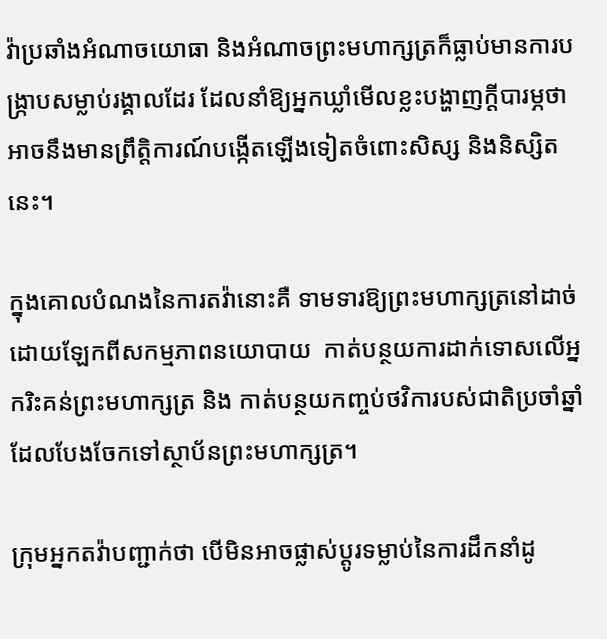វ៉ាប្រឆាំងអំណាចយោធា និងអំណាចព្រះមហាក្សត្រក៏ធ្លាប់មានការបង្ក្រាបសម្លាប់រង្គាលដែរ ដែលនាំឱ្យអ្នកឃ្លាំមើលខ្លះបង្ហាញក្តីបារម្ភថា អាចនឹងមានព្រឹត្តិការណ៍បង្កើតឡើងទៀតចំពោះសិស្ស និងនិស្សិតនេះ។

ក្នុងគោលបំណងនៃការតវ៉ានោះគឺ ទាមទារឱ្យព្រះមហាក្សត្រនៅដាច់ដោយឡែកពីសកម្មភាពនយោបាយ  កាត់បន្ថយការដាក់ទោសលើអ្នករិះគន់ព្រះមហាក្សត្រ និង កាត់បន្ថយកញ្ចប់ថវិការបស់ជាតិប្រចាំឆ្នាំដែលបែងចែកទៅស្ថាប័នព្រះមហាក្សត្រ។

ក្រុមអ្នកតវ៉ាបញ្ជាក់ថា បើមិនអាចផ្លាស់ប្តូរទម្លាប់នៃការដឹកនាំដូ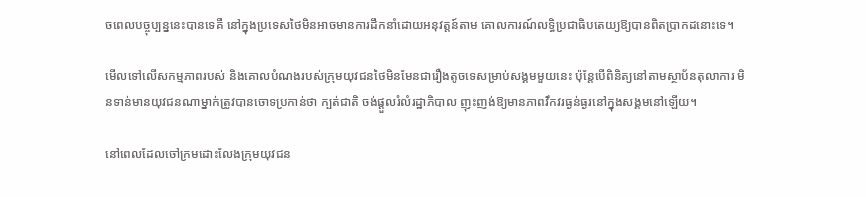ចពេលបច្ចុប្បន្ននេះបានទេគឺ នៅក្នុងប្រទេសថៃមិនអាចមានការដឹកនាំដោយអនុវត្តន៍តាម គោលការណ៍លទ្ធិប្រជាធិបតេយ្យឱ្យបានពិតប្រាកដនោះទេ។

មើលទៅលើសកម្មភាពរបស់ និងគោលបំណងរបស់ក្រុមយុវជនថៃមិនមែនជារឿងតូចទេសម្រាប់សង្គមមួយនេះ ប៉ុន្តែបើពិនិត្យនៅតាមស្ថាប័នតុលាការ មិនទាន់មានយុវជនណាម្នាក់ត្រូវបានចោទប្រកាន់ថា ក្បត់ជាតិ ចង់ផ្តួលរំលំរដ្ឋាភិបាល ញុះញង់ឱ្យមានភាពវឹកវរធ្ងន់ធ្ងរនៅក្នុងសង្គមនៅឡើយ។

នៅពេលដែលចៅក្រមដោះលែងក្រុមយុវជន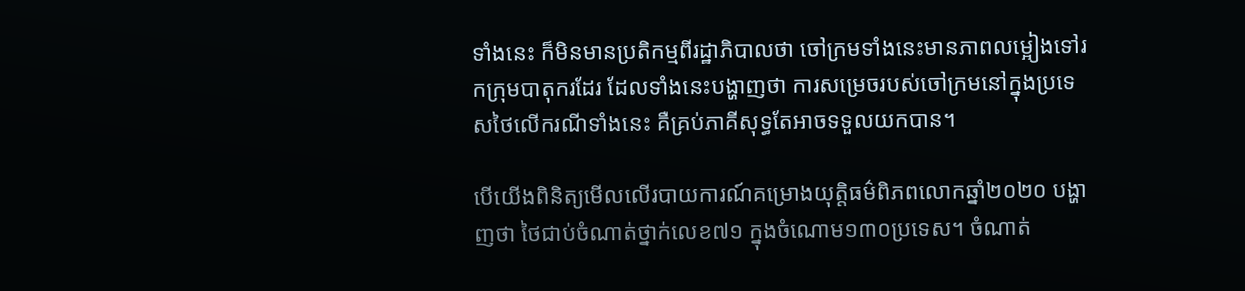ទាំងនេះ ក៏មិនមានប្រតិកម្មពីរដ្ឋាភិបាលថា ចៅក្រមទាំងនេះមានភាពលម្អៀងទៅរកក្រុមបាតុករដែរ ដែលទាំងនេះបង្ហាញថា ការសម្រេចរបស់ចៅក្រមនៅក្នុងប្រទេសថៃលើករណីទាំងនេះ គឺគ្រប់ភាគីសុទ្ធតែអាចទទួលយកបាន។

បើយើងពិនិត្យមើលលើរបាយការណ៍គម្រោងយុត្តិធម៌ពិភពលោកឆ្នាំ២០២០ បង្ហាញថា ថៃជាប់ចំណាត់ថ្នាក់លេខ៧១ ក្នុងចំណោម១៣០ប្រទេស។ ចំណាត់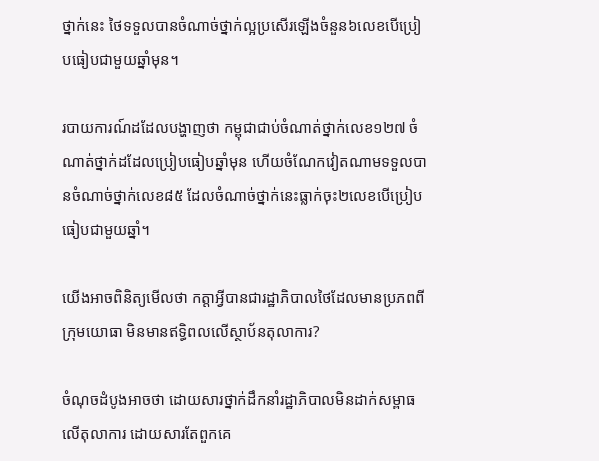ថ្នាក់នេះ ថៃទទួលបានចំណាច់ថ្នាក់ល្អប្រសើរឡើងចំនួន៦លេខបើប្រៀបធៀបជាមួយឆ្នាំមុន។

របាយការណ៍ដដែលបង្ហាញថា កម្ពុជាជាប់ចំណាត់ថ្នាក់លេខ១២៧ ចំណាត់ថ្នាក់ដដែលប្រៀបធៀបឆ្នាំមុន ហើយចំណែកវៀតណាមទទួលបានចំណាច់ថ្នាក់លេខ៨៥ ដែលចំណាច់ថ្នាក់នេះធ្លាក់ចុះ២លេខបើប្រៀបធៀបជាមួយឆ្នាំ។

យើងអាចពិនិត្យមើលថា កត្តាអ្វីបានជារដ្ឋាភិបាលថៃដែលមានប្រភពពីក្រុមយោធា មិនមានឥទ្ធិពលលើស្ថាប័នតុលាការ?

ចំណុចដំបូងអាចថា ដោយសារថ្នាក់ដឹកនាំរដ្ឋាភិបាលមិនដាក់សម្ពាធលើតុលាការ ដោយសារតែពួកគេ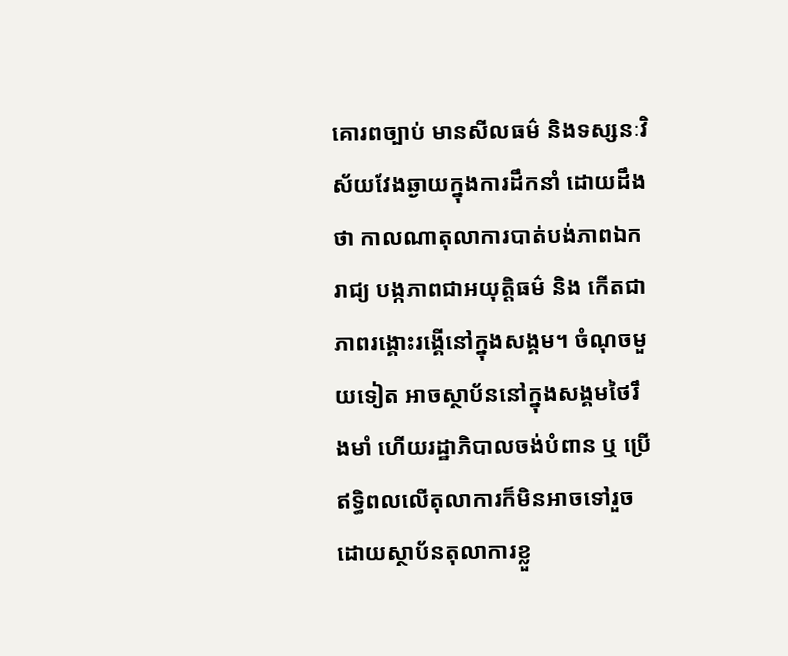គោរពច្បាប់ មានសីលធម៌ និងទស្សនៈវិស័យវែងឆ្ងាយក្នុងការដឹកនាំ ដោយដឹងថា កាលណាតុលាការបាត់បង់ភាពឯករាជ្យ បង្កភាពជាអយុត្តិធម៌ និង កើតជាភាពរង្គោះរង្គើនៅក្នុងសង្គម។ ចំណុចមួយទៀត អាចស្ថាប័ននៅក្នុងសង្គមថៃរឹងមាំ ហើយរដ្ឋាភិបាលចង់បំពាន ឬ ប្រើឥទ្ធិពលលើតុលាការក៏មិនអាចទៅរួច ដោយស្ថាប័នតុលាការខ្លួ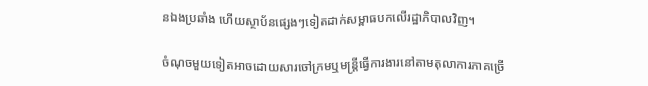នឯងប្រឆាំង ហើយស្ថាប័នផ្សេងៗទៀតដាក់សម្ពាធបកលើរដ្ឋាភិបាលវិញ។

ចំណុចមួយទៀតអាចដោយសារចៅក្រមឬមន្ត្រីធ្វើការងារនៅតាមតុលាការភាគច្រើ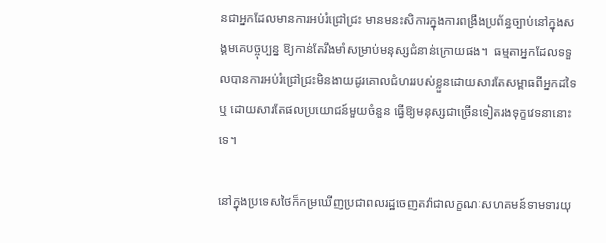នជាអ្នកដែលមានការអប់រំជ្រៅជ្រះ មានមនះសិការក្នុងការពង្រឹងប្រព័ន្ធច្បាប់នៅក្នុងសង្គមគេបច្ចុប្បន្ន ឱ្យកាន់តែរឹងមាំសម្រាប់មនុស្សជំនាន់ក្រោយផង។  ធម្មតាអ្នកដែលទទួលបានការអប់រំជ្រៅជ្រះមិនងាយដូរគោលជំហររបស់ខ្លួនដោយសារតែសម្ពាធពីអ្នកដទៃ ឬ ដោយសារតែផលប្រយោជន៍មួយចំនួន ធ្វើឱ្យមនុស្សជាច្រើនទៀតរងទុក្ខវេទនានោះទេ។

នៅក្នុងប្រទេសថៃក៏កម្រឃើញប្រជាពលរដ្ឋចេញតវ៉ាជាលក្ខណៈសហគមន៍ទាមទារយុ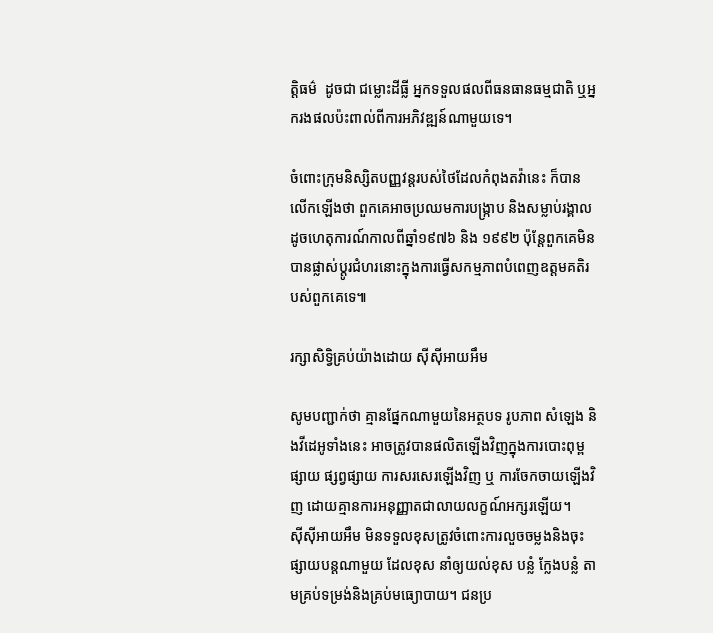ត្តិធម៌  ដូចជា ជម្លោះដីធ្លី អ្នកទទួលផលពីធនធានធម្មជាតិ ឬអ្នករងផលប៉ះពាល់ពីការអភិវឌ្ឍន៍ណាមួយទេ។

ចំពោះក្រុមនិស្សិតបញ្ញវន្តរបស់ថៃដែលកំពុងតវ៉ានេះ ក៏បានលើកឡើងថា ពួកគេអាចប្រឈមការបង្ក្រាប និងសម្លាប់រង្គាលដូចហេតុការណ៍កាលពីឆ្នាំ១៩៧៦ និង ១៩៩២ ប៉ុន្តែពួកគេមិនបានផ្លាស់ប្តូរជំហរនោះក្នុងការធ្វើសកម្មភាពបំពេញឧត្តមគតិរបស់ពួកគេទេ៕

រក្សាសិទ្វិគ្រប់យ៉ាងដោយ ស៊ីស៊ីអាយអឹម

សូមបញ្ជាក់ថា គ្មានផ្នែកណាមួយនៃអត្ថបទ រូបភាព សំឡេង និងវីដេអូទាំងនេះ អាចត្រូវបានផលិតឡើងវិញក្នុងការបោះពុម្ពផ្សាយ ផ្សព្វផ្សាយ ការសរសេរឡើងវិញ ឬ ការចែកចាយឡើងវិញ ដោយគ្មានការអនុញ្ញាតជាលាយលក្ខណ៍អក្សរឡើយ។
ស៊ីស៊ីអាយអឹម មិនទទួលខុសត្រូវចំពោះការលួចចម្លងនិងចុះផ្សាយបន្តណាមួយ ដែលខុស នាំឲ្យយល់ខុស បន្លំ ក្លែងបន្លំ តាមគ្រប់ទម្រង់និងគ្រប់មធ្យោបាយ។ ជនប្រ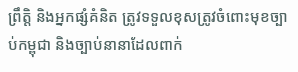ព្រឹត្តិ និងអ្នកផ្សំគំនិត ត្រូវទទួលខុសត្រូវចំពោះមុខច្បាប់កម្ពុជា និងច្បាប់នានាដែលពាក់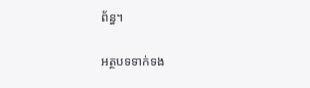ព័ន្ធ។

អត្ថបទទាក់ទង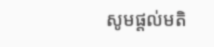សូមផ្ដល់មតិ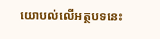យោបល់លើអត្ថបទនេះ